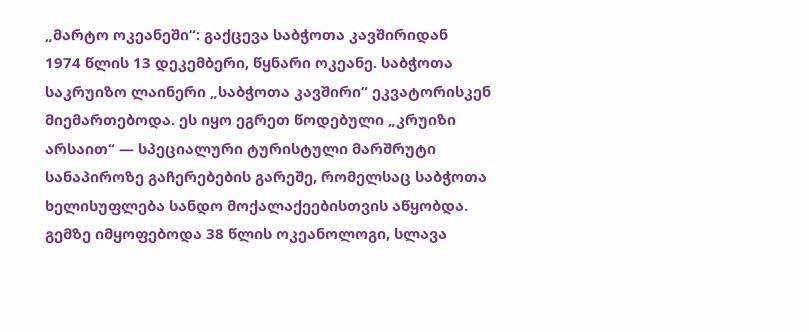„მარტო ოკეანეში“: გაქცევა საბჭოთა კავშირიდან
1974 წლის 13 დეკემბერი, წყნარი ოკეანე. საბჭოთა საკრუიზო ლაინერი „საბჭოთა კავშირი“ ეკვატორისკენ მიემართებოდა. ეს იყო ეგრეთ წოდებული „კრუიზი არსაით“ — სპეციალური ტურისტული მარშრუტი სანაპიროზე გაჩერებების გარეშე, რომელსაც საბჭოთა ხელისუფლება სანდო მოქალაქეებისთვის აწყობდა. გემზე იმყოფებოდა 38 წლის ოკეანოლოგი, სლავა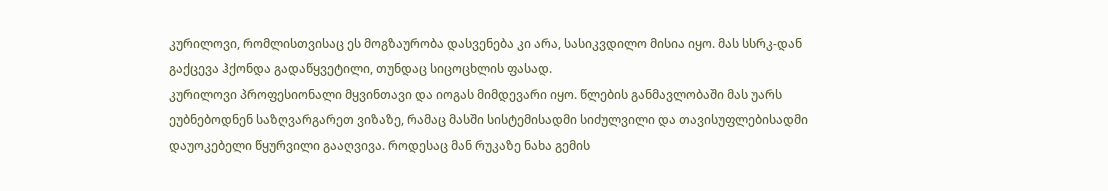კურილოვი, რომლისთვისაც ეს მოგზაურობა დასვენება კი არა, სასიკვდილო მისია იყო. მას სსრკ-დან გაქცევა ჰქონდა გადაწყვეტილი, თუნდაც სიცოცხლის ფასად.
კურილოვი პროფესიონალი მყვინთავი და იოგას მიმდევარი იყო. წლების განმავლობაში მას უარს ეუბნებოდნენ საზღვარგარეთ ვიზაზე, რამაც მასში სისტემისადმი სიძულვილი და თავისუფლებისადმი დაუოკებელი წყურვილი გააღვივა. როდესაც მან რუკაზე ნახა გემის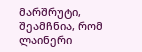მარშრუტი, შეამჩნია, რომ ლაინერი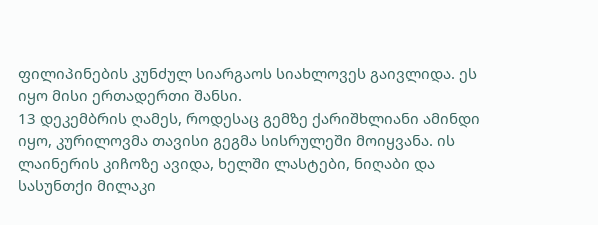ფილიპინების კუნძულ სიარგაოს სიახლოვეს გაივლიდა. ეს იყო მისი ერთადერთი შანსი.
13 დეკემბრის ღამეს, როდესაც გემზე ქარიშხლიანი ამინდი იყო, კურილოვმა თავისი გეგმა სისრულეში მოიყვანა. ის ლაინერის კიჩოზე ავიდა, ხელში ლასტები, ნიღაბი და სასუნთქი მილაკი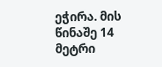ეჭირა. მის წინაშე 14 მეტრი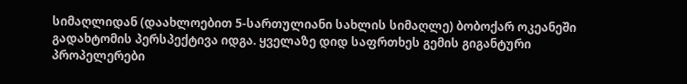სიმაღლიდან (დაახლოებით 5-სართულიანი სახლის სიმაღლე) ბობოქარ ოკეანეში გადახტომის პერსპექტივა იდგა. ყველაზე დიდ საფრთხეს გემის გიგანტური პროპელერები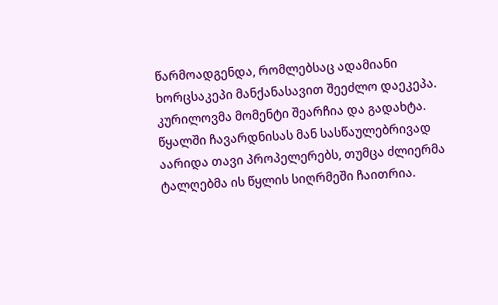წარმოადგენდა, რომლებსაც ადამიანი ხორცსაკეპი მანქანასავით შეეძლო დაეკეპა. კურილოვმა მომენტი შეარჩია და გადახტა.
წყალში ჩავარდნისას მან სასწაულებრივად აარიდა თავი პროპელერებს, თუმცა ძლიერმა ტალღებმა ის წყლის სიღრმეში ჩაითრია.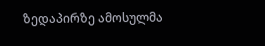ზედაპირზე ამოსულმა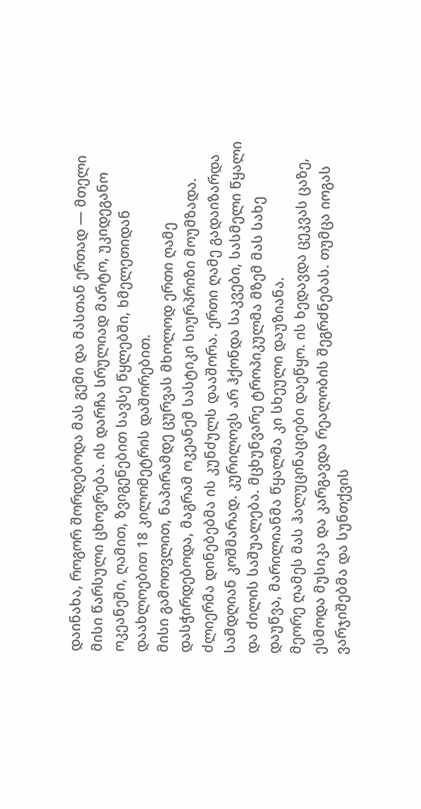დაინახა, როგორ შორდებოდა მას გემი და მასთან ერთად — მთელი მისი წარსული ცხოვრება. ის დარჩა სრულიად მარტო, უკიდეგანო ოკეანეში, ღამით, ზვიგენებით სავსე წყლებში, ხმელეთიდან დაახლოებით 18 კილომეტრის დაშორებით.
მისი გამოთვლით, ნაპირამდე ცურვას მხოლოდ ერთი ღამე დასჭირდებოდა, მაგრამ ოკეანემ სასტიკი სიურპრიზი მოუმზადა. ძლიერმა დინებებმა ის კუნძულს დააშორა. ერთი ღამე გადაიზარდა სამდღიან კოშმარად. კურილოვს არ ჰქონდა საკვები, სასმელი წყალი და ძილის საშუალება. მცხუნვარე ტროპიკულმა მზემ მას სახე დაუწვა, მარილიანმა წყალმა კი სხეული დაუზიანა.
მეორე ღამეს მას ჰალუცინაციები დაეწყო. ის ხედავდა ცეკვას ცაზე, ესმოდა მუსიკა და კარგავდა რეალობის შეგრძნებას. თუმცა იოგას ვარჯიშებმა და სუნთქვის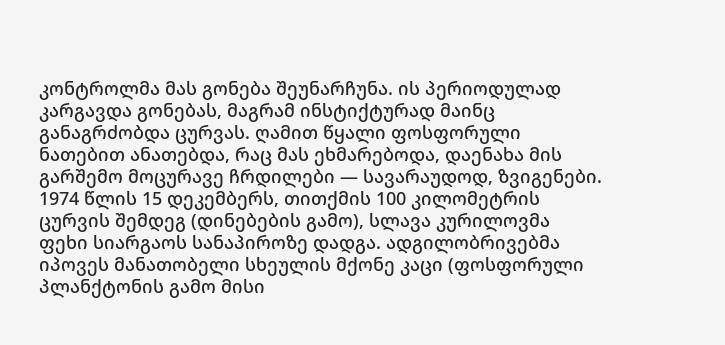კონტროლმა მას გონება შეუნარჩუნა. ის პერიოდულად კარგავდა გონებას, მაგრამ ინსტიქტურად მაინც განაგრძობდა ცურვას. ღამით წყალი ფოსფორული ნათებით ანათებდა, რაც მას ეხმარებოდა, დაენახა მის გარშემო მოცურავე ჩრდილები — სავარაუდოდ, ზვიგენები.
1974 წლის 15 დეკემბერს, თითქმის 100 კილომეტრის ცურვის შემდეგ (დინებების გამო), სლავა კურილოვმა ფეხი სიარგაოს სანაპიროზე დადგა. ადგილობრივებმა იპოვეს მანათობელი სხეულის მქონე კაცი (ფოსფორული პლანქტონის გამო მისი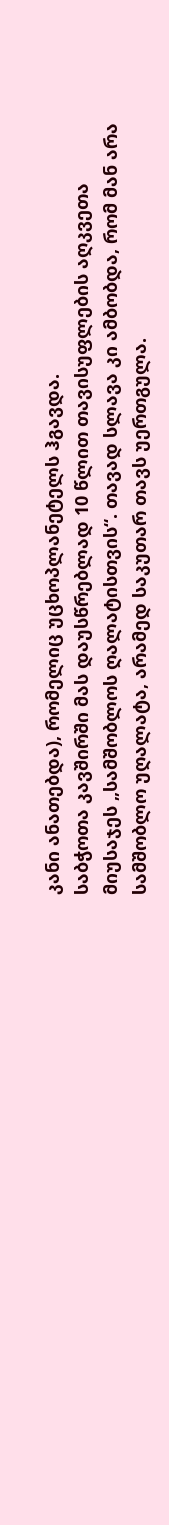კანი ანათებდა), რომელიც უცხოპლანეტელს ჰგავდა.
საბჭოთა კავშირში მას დაუსწრებლად 10 წლით თავისუფლების აღკვეთა მიუსაჯეს „სამშობლოს ღალატისთვის“. თავად სლავა კი ამბობდა, რომ მან არა სამშობლო უღალატა, არამედ საკუთარ თავს უერთგულა.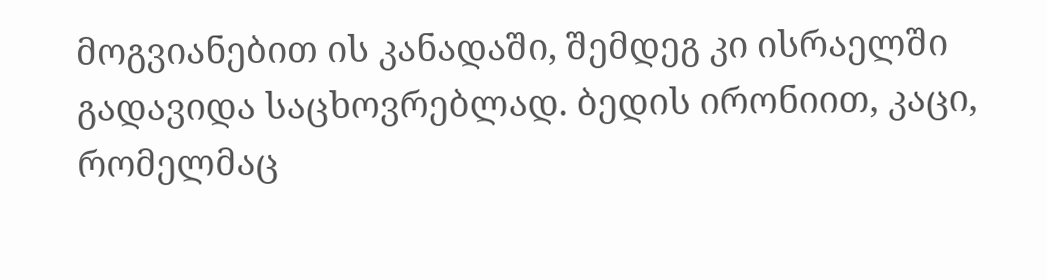მოგვიანებით ის კანადაში, შემდეგ კი ისრაელში გადავიდა საცხოვრებლად. ბედის ირონიით, კაცი, რომელმაც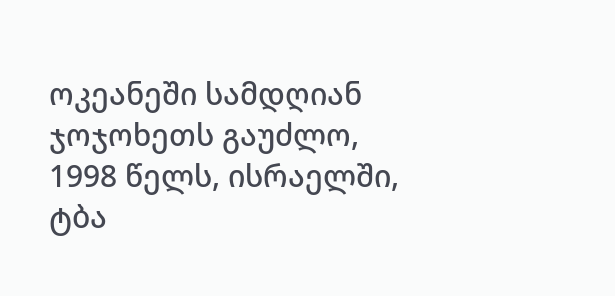ოკეანეში სამდღიან ჯოჯოხეთს გაუძლო, 1998 წელს, ისრაელში, ტბა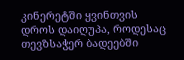კინერეტში ყვინთვის დროს დაიღუპა, როდესაც თევზსაჭერ ბადეებში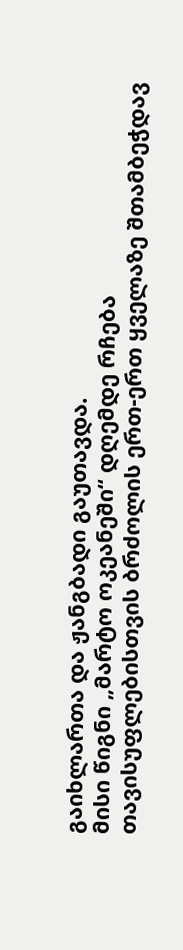გაიხლართა და ჟანგბადი გაუთავდა.
მისი წიგნი „მარტო ოკეანეში“ დღემდე რჩება თავისუფლებისთვის ბრძოლის ერთ-ერთ ყველაზე შთამბეჭდავ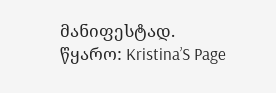მანიფესტად.
წყარო: Kristina’S Page